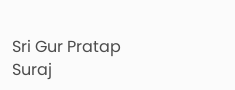Sri Gur Pratap Suraj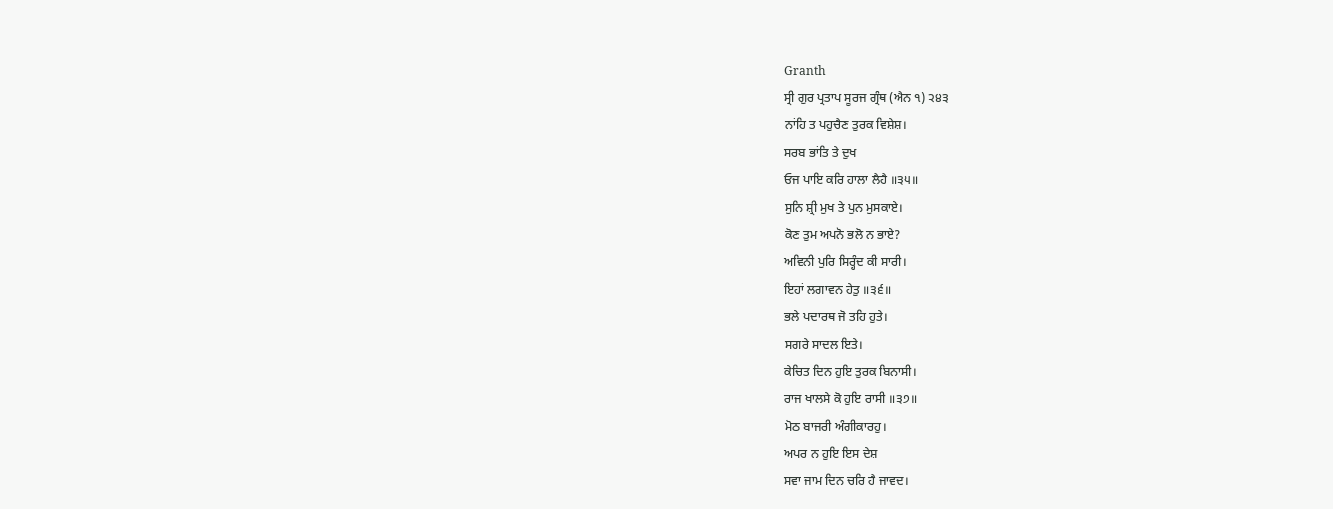Granth
ਸ੍ਰੀ ਗੁਰ ਪ੍ਰਤਾਪ ਸੂਰਜ ਗ੍ਰੰਥ (ਐਨ ੧) ੨੪੩
ਨਾਂਹਿ ਤ ਪਹੁਚੈਣ ਤੁਰਕ ਵਿਸ਼ੇਸ਼।
ਸਰਬ ਭਾਂਤਿ ਤੇ ਦੁਖ
ਓਜ ਪਾਇ ਕਰਿ ਹਾਲਾ ਲੈਹੈ ॥੩੫॥
ਸੁਨਿ ਸ਼੍ਰੀ ਮੁਖ ਤੇ ਪੁਨ ਮੁਸਕਾਏ।
ਕੋਣ ਤੁਮ ਅਪਨੋ ਭਲੋ ਨ ਭਾਏ?
ਅਵਿਨੀ ਪੁਰਿ ਸਿਰ੍ਹੰਦ ਕੀ ਸਾਰੀ।
ਇਹਾਂ ਲਗਾਵਨ ਹੇਤੁ ॥੩੬॥
ਭਲੇ ਪਦਾਰਥ ਜੋ ਤਹਿ ਹੁਤੇ।
ਸਗਰੇ ਸਾਦਲ ਇਤੇ।
ਕੇਚਿਤ ਦਿਨ ਹੁਇ ਤੁਰਕ ਬਿਨਾਸੀ।
ਰਾਜ ਖਾਲਸੇ ਕੋ ਹੁਇ ਰਾਸੀ ॥੩੭॥
ਮੋਠ ਬਾਜਰੀ ਅੰਗੀਕਾਰਹੁ।
ਅਪਰ ਨ ਹੁਇ ਇਸ ਦੇਸ਼
ਸਵਾ ਜਾਮ ਦਿਨ ਚਰਿ ਹੈ ਜਾਵਦ।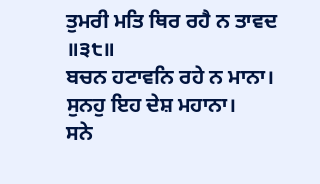ਤੁਮਰੀ ਮਤਿ ਥਿਰ ਰਹੈ ਨ ਤਾਵਦ ॥੩੮॥
ਬਚਨ ਹਟਾਵਨਿ ਰਹੇ ਨ ਮਾਨਾ।
ਸੁਨਹੁ ਇਹ ਦੇਸ਼ ਮਹਾਨਾ।
ਸਨੇ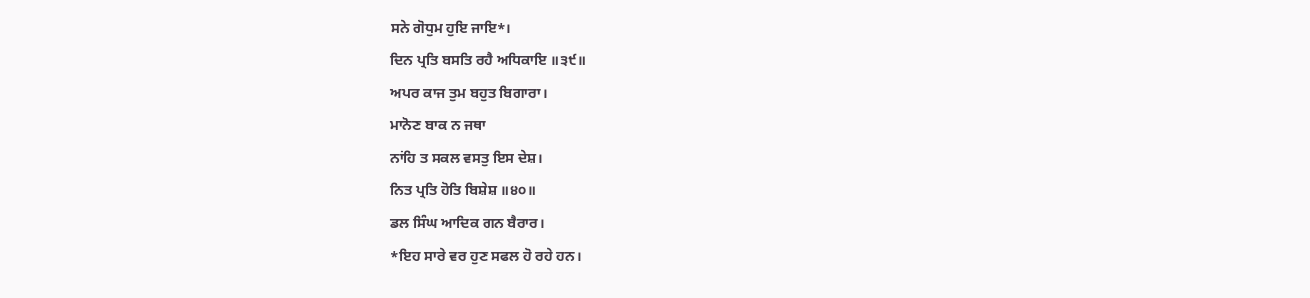ਸਨੇ ਗੋਧੁਮ ਹੁਇ ਜਾਇ*।
ਦਿਨ ਪ੍ਰਤਿ ਬਸਤਿ ਰਹੈ ਅਧਿਕਾਇ ॥੩੯॥
ਅਪਰ ਕਾਜ ਤੁਮ ਬਹੁਤ ਬਿਗਾਰਾ।
ਮਾਨੋਣ ਬਾਕ ਨ ਜਥਾ
ਨਾਂਹਿ ਤ ਸਕਲ ਵਸਤੁ ਇਸ ਦੇਸ਼।
ਨਿਤ ਪ੍ਰਤਿ ਹੋਤਿ ਬਿਸ਼ੇਸ਼ ॥੪੦॥
ਡਲ ਸਿੰਘ ਆਦਿਕ ਗਨ ਬੈਰਾਰ।
*ਇਹ ਸਾਰੇ ਵਰ ਹੁਣ ਸਫਲ ਹੋ ਰਹੇ ਹਨ।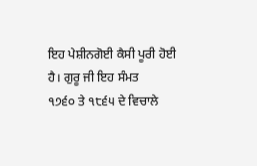ਇਹ ਪੇਸ਼ੀਨਗੋਈ ਕੈਸੀ ਪੂਰੀ ਹੋਈ ਹੈ। ਗੁਰੂ ਜੀ ਇਹ ਸੰਮਤ
੧੭੬੦ ਤੇ ੧੮੬੫ ਦੇ ਵਿਚਾਲੇ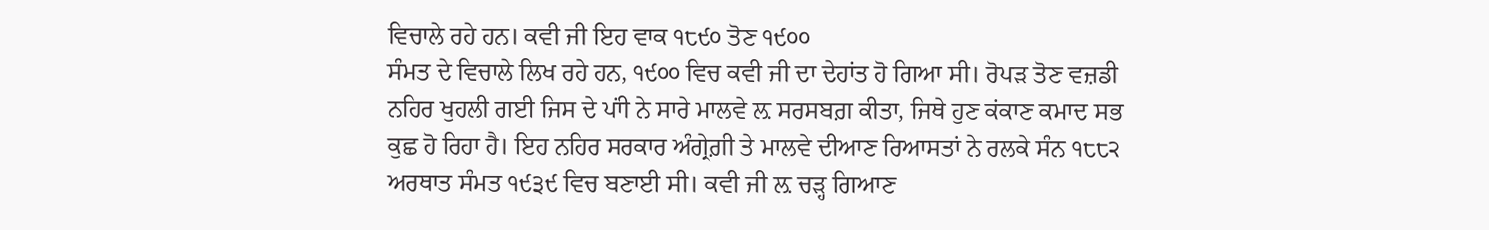ਵਿਚਾਲੇ ਰਹੇ ਹਨ। ਕਵੀ ਜੀ ਇਹ ਵਾਕ ੧੮੯੦ ਤੋਣ ੧੯੦੦
ਸੰਮਤ ਦੇ ਵਿਚਾਲੇ ਲਿਖ ਰਹੇ ਹਨ, ੧੯੦੦ ਵਿਚ ਕਵੀ ਜੀ ਦਾ ਦੇਹਾਂਤ ਹੋ ਗਿਆ ਸੀ। ਰੋਪੜ ਤੋਣ ਵਜ਼ਡੀ
ਨਹਿਰ ਖੁਹਲੀ ਗਈ ਜਿਸ ਦੇ ਪਾਂੀ ਨੇ ਸਾਰੇ ਮਾਲਵੇ ਲ਼ ਸਰਸਬਗ਼ ਕੀਤਾ, ਜਿਥੇ ਹੁਣ ਕਂਕਾਣ ਕਮਾਦ ਸਭ
ਕੁਛ ਹੋ ਰਿਹਾ ਹੈ। ਇਹ ਨਹਿਰ ਸਰਕਾਰ ਅੰਗ੍ਰੇਗ਼ੀ ਤੇ ਮਾਲਵੇ ਦੀਆਣ ਰਿਆਸਤਾਂ ਨੇ ਰਲਕੇ ਸੰਨ ੧੮੮੨
ਅਰਥਾਤ ਸੰਮਤ ੧੯੩੯ ਵਿਚ ਬਣਾਈ ਸੀ। ਕਵੀ ਜੀ ਲ਼ ਚੜ੍ਹ ਗਿਆਣ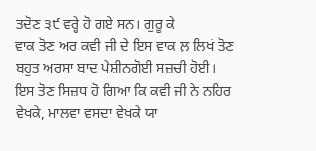ਤਦੋਣ ੩੯ ਵਰ੍ਹੇ ਹੋ ਗਏ ਸਨ। ਗੁਰੂ ਕੇ
ਵਾਕ ਤੋਣ ਅਰ ਕਵੀ ਜੀ ਦੇ ਇਸ ਵਾਕ ਲ਼ ਲਿਖਂ ਤੋਣ ਬਹੁਤ ਅਰਸਾ ਬਾਦ ਪੇਸ਼ੀਨਗੋਈ ਸਜ਼ਚੀ ਹੋਈ।
ਇਸ ਤੋਣ ਸਿਜ਼ਧ ਹੋ ਗਿਆ ਕਿ ਕਵੀ ਜੀ ਨੇ ਨਹਿਰ ਵੇਖਕੇ, ਮਾਲਵਾ ਵਸਦਾ ਵੇਖਕੇ ਯਾ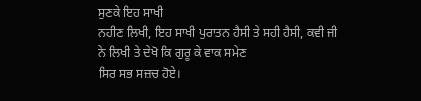ਸੁਣਕੇ ਇਹ ਸਾਖੀ
ਨਹੀਣ ਲਿਖੀ, ਇਹ ਸਾਖੀ ਪੁਰਾਤਨ ਹੈਸੀ ਤੇ ਸਹੀ ਹੈਸੀ, ਕਵੀ ਜੀ ਨੇ ਲਿਖੀ ਤੇ ਦੇਖੋ ਕਿ ਗੁਰੂ ਕੇ ਵਾਕ ਸਮੇਣ
ਸਿਰ ਸਭ ਸਜ਼ਚ ਹੋਏ।